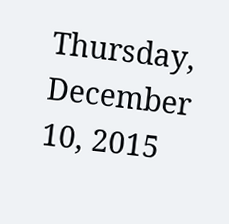Thursday, December 10, 2015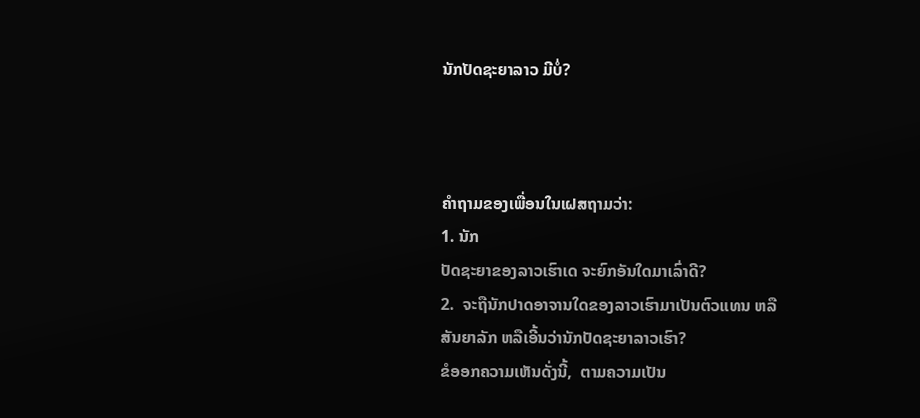ນັກປັດຊະຍາລາວ ມີບໍ່?



ຄໍາຖາມຂອງເພື່ອນໃນເຝສຖາມວ່າ:
1. ນັກ
ປັດຊະຍາຂອງລາວເຮົາເດ ຈະຍົກອັນໃດມາເລົ່າດີ?
2.  ຈະຖືນັກປາດອາຈານໃດຂອງລາວເຮົາມາເປັນຕົວແທນ ຫລື
ສັນຍາລັກ ຫລືເອີ້ນວ່ານັກປັດຊະຍາລາວເຮົາ?
ຂໍອອກຄວາມເຫັນດັ່ງນີ້,  ຕາມຄວາມເປັນ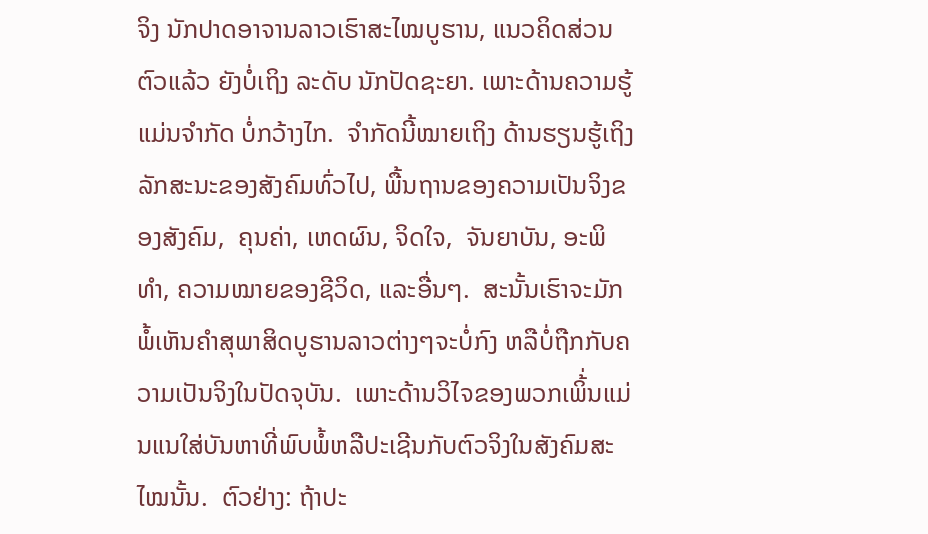ຈິງ ນັກປາດອາຈານລາວເຮົາສະໄໝບູຮານ, ແນວຄິດສ່ວນຕົວແລ້ວ ຍັງບໍ່ເຖິງ ລະດັບ ນັກປັດຊະຍາ. ເພາະດ້ານຄວາມຮູ້ ແມ່ນຈໍາກັດ ບໍ່ກວ້າງໄກ.  ຈໍາກັດນີ້ໝາຍເຖິງ ດ້ານຮຽນຮູ້ເຖິງລັກສະນະຂອງສັງຄົມທົ່ວໄປ, ພື້ນຖານຂອງຄວາມເປັນຈິງຂອງສັງຄົມ,  ຄຸນຄ່າ, ເຫດຜົນ, ຈິດໃຈ,  ຈັນຍາບັນ, ອະພິທໍາ, ຄວາມໝາຍຂອງຊີວິດ, ແລະອື່ນໆ.  ສະນັ້ນເຮົາຈະມັກພໍ້ເຫັນຄໍາສຸພາສິດບູຮານລາວຕ່າງໆຈະບໍ່ກົງ ຫລືບໍ່ຖືກກັບຄວາມເປັນຈິງໃນປັດຈຸບັນ.  ເພາະດ້ານວິໄຈຂອງພວກເພິ້່ນແມ່ນແນໃສ່ບັນຫາທີ່ພົບພໍ້ຫລືປະເຊີນກັບຕົວຈິງໃນສັງຄົມສະໄໝນັ້ນ.  ຕົວຢ່າງ: ຖ້າປະ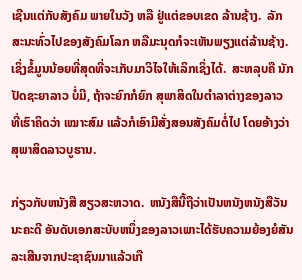ເຊີນແຕ່ກັບສັງຄົມ ພາຍໃນວັງ ຫລື ຢູ່ແຕ່ຂອບເຂດ ລ້ານຊ້າງ.  ລັກສະນະທົ່ວໄປຂອງສັງຄົມໂລກ ຫລືມະນຸດກໍຈະເຫັນພຽງແຕ່ລ້ານຊ້າງ. ເຊິ່ງຂໍ້ມູນນ້ອຍທີ່ສຸດທີ່ຈະເກັບມາວິໄຈໃຫ້ເລິກເຊິ່ງໄດ້.  ສະຫລຸບຄື ນັກປັດຊະຍາລາວ ບໍ່ມີ, ຖ້າຈະຍົກກໍຍົກ ສຸພາສິດໃນຕໍາລາຕ່າງຂອງລາວ ທີ່ເຮົາຄິດວ່າ ເໝາະສົມ ແລ້ວກໍເອົາມີສັ່ງສອນສັງຄົມຕໍ່ໄປ ໂດຍອ້າງວ່າ ສຸພາສິດລາວບູຮານ.

ກ່ຽວກັບຫນັງສື ສຽວສະຫວາດ.  ຫນັງສືນີ້ຖືວ່າເປັນຫນັງຫນັງສືວັນນະຄະດີ ອັນດັບເອກສະບັບຫນຶ່ງຂອງລາວເພາະໄດ້ຮັບຄວາມຍ້ອງຍໍສັນລະເສີນຈາກປະຊາຊົນມາແລ້ວເກື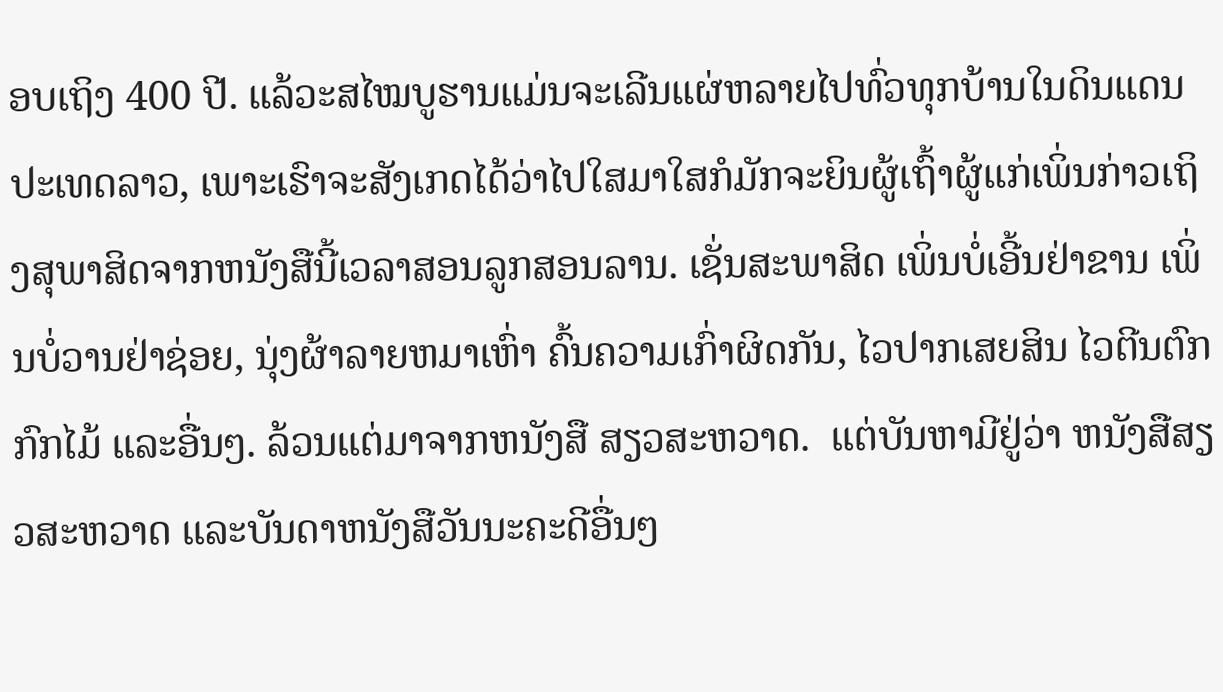ອບເຖິງ 400 ປີ. ແລ້ວະສໄໝບູຮານແມ່ນຈະເລີນແຜ່ຫລາຍໄປທົ່ວທຸກບ້ານໃນດິນແດນປະເທດລາວ, ເພາະເຮົາຈະສັງເກດໄດ້ວ່າໄປໃສມາໃສກໍມັກຈະຍິນຜູ້ເຖົ້າຜູ້ແກ່ເພິ່ນກ່າວເຖິງສຸພາສິດຈາກຫນັງສືນີ້ເວລາສອນລູກສອນລານ. ເຊັ່ນສະພາສິດ ເພິ່ນບໍ່ເອີ້ນຢ່າຂານ ເພິ່ນບໍ່ວານຢ່າຊ່ອຍ, ນຸ່ງຜ້າລາຍຫມາເຫົ່າ ຄົ້ນຄວາມເກົ່າຜິດກັນ, ໄວປາກເສຍສິນ ໄວຕີນຕົກກົກໄມ້ ແລະອື່ນໆ. ລ້ວນແຕ່ມາຈາກຫນັງສື ສຽວສະຫວາດ.  ແຕ່ບັນຫາມີຢູ່ວ່າ ຫນັງສືສຽວສະຫວາດ ແລະບັນດາຫນັງສືວັນນະຄະດີອື່ນໆ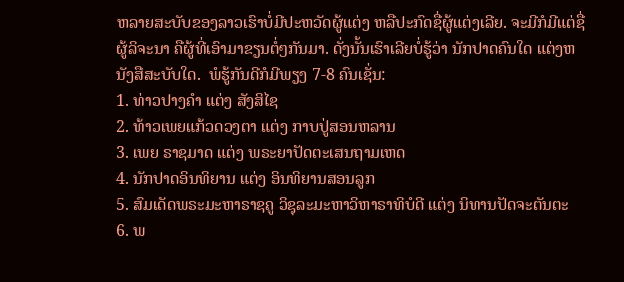ຫລາຍສະບັບຂອງລາວເຮົາບໍ່ມີປະຫວັດຜູ້ແຕ່ງ ຫລືປະກົດຊື່ຜູ້ແຕ່ງເລີຍ. ຈະມີກໍມີແຕ່ຊື່ຜູ້ລິຈະນາ ຄືຜູ້ທີ່ເອົາມາຂຽນຕໍ່ໆກັນມາ. ດັ່ງນັ້ນເຮົາເລີຍບໍ່ຮູ້ວ່າ ນັກປາດຄົນໃດ ແຕ່ງຫນັງສືສະບັບໃດ.  ພໍຮູ້ກັນດີກໍມີພຽງ 7-8 ຄົນເຊັ່ນ:
1. ທ່າວປາງຄໍາ ແຕ່ງ ສັງສິໄຊ
2. ທ້າວເພຍແກ້ວດວງຕາ ແຕ່ງ ກາບປູ່ສອນຫລານ
3. ເພຍ ຣາຊມາດ ແຕ່ງ ພຣະຍາປັດຕະເສນຖາມເຫດ
4. ນັກປາດອິນທິຍານ ແຕ່ງ ອິນທິຍານສອນລູກ
5. ສົມເດັດພຣະມະຫາຣາຊຄູ ວິຊຸລະມະຫາວິຫາຣາທິບໍດີ ແຕ່ງ ນິທານປັດຈະຕັນຕະ
6. ພ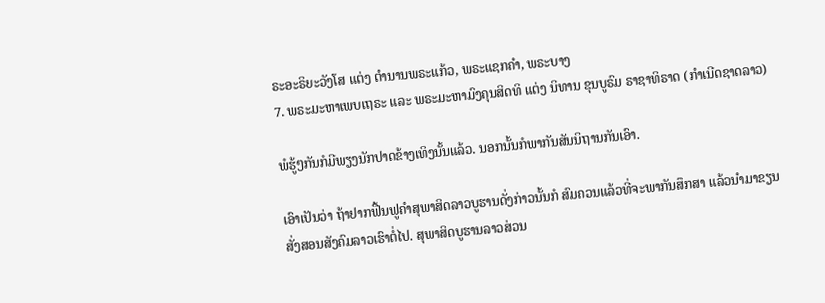ຣະອະຣິຍະວັງໂສ ແຕ່ງ ຕໍານານພຣະແກ້ວ, ພຣະແຊກຄໍາ, ພຣະບາງ
7. ພຣະມະຫາເພບເຖຣະ ແລະ ພຣະມະຫາມົງຄຸນສິດທິ ແຕ່ງ ນິທານ ຂຸນບູຣົມ ຣາຊາທິຣາດ (ກໍາເນີດຊາດລາວ)

ພໍຮູ້ໆກັນກໍມີພຽງນັກປາດຂ້າງເທິງນັ້ນແລ້ວ. ນອກນັ້ນກໍພາກັນສັນນິຖານກັນເອົາ.

ເອົາເປັນວ່າ ຖ້າຢາກຟື້ນຟູຄໍາສຸພາສິດລາວບູຮານດັ່ງກ່າວນັ້ນກໍ ສົມຄວນແລ້ວທີ່ຈະພາກັນສຶກສາ ແລ້ວນໍາມາຂຽນສັ່ງສອນສັງຄົມລາວເຮົາຕໍ່ໄປ. ສຸພາສິດບູຮານລາວສ່ວນ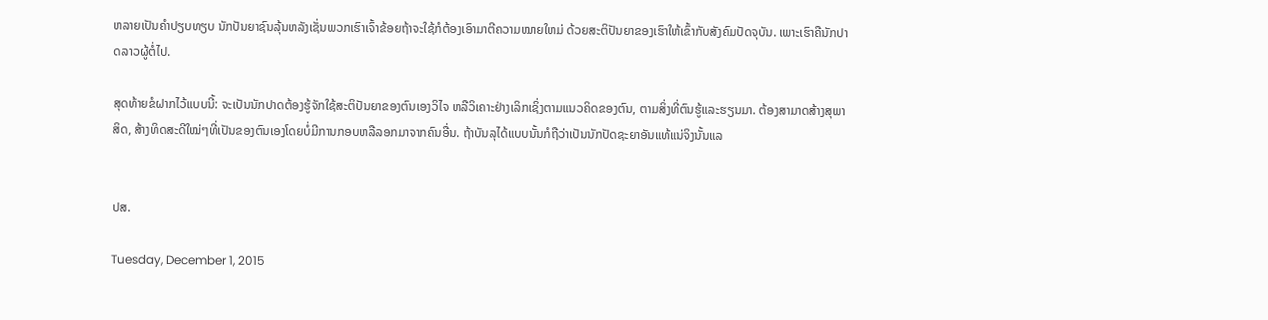ຫລາຍເປັນຄໍາປຽບທຽບ ນັກປັນຍາຊົນລຸ້ນຫລັງເຊັ່ນພວກເຮົາເຈົ້າຂ້ອຍຖ້າຈະໃຊ້ກໍຕ້ອງເອົາມາຕີຄວາມໝາຍໃຫມ່ ດ້ວຍສະຕິປັນຍາຂອງເຮົາໃຫ້ເຂົ້າກັບສັງຄົມປັດຈຸບັນ. ເພາະເຮົາຄືນັກປາດລາວຜູ້ຕໍ່ໄປ.

ສຸດທ້າຍຂໍຝາກໄວ້ແບບນີ້: ຈະເປັນນັກປາດຕ້ອງຮູ້ຈັກໃຊ້ສະຕິປັນຍາຂອງຕົນເອງວິໄຈ ຫລືວິເຄາະຢ່າງເລິກເຊິ່ງຕາມແນວຄິດຂອງຕົນ, ຕາມສິ່ງທີ່ຕົນຮູ້ແລະຮຽນມາ. ຕ້ອງສາມາດສ້າງສຸພາສິດ, ສ້າງທິດສະດີໃໝ່ໆທີ່ເປັນຂອງຕົນເອງໂດຍບໍ່ມີການກອບຫລືລອກມາຈາກຄົນອື່ນ. ຖ້າບັນລຸໄດ້ແບບນັ້ນກໍຖືວ່າເປັນນັກປັດຊະຍາອັນແທ້ແນ່ຈິງນັ້ນແລ


ປສ.

Tuesday, December 1, 2015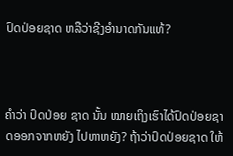ປົດປ່ອຍຊາດ ຫລືວ່າຊີງອໍານາດກັນແທ້?



ຄໍາວ່າ ປົດປ່ອຍ ຊາດ ນັ້ນ ໝາຍເຖິງເຮົາໄດ້ປົດປ່ອຍຊາດອອກຈາກຫຍັງ ໄປຫາຫຍັງ? ຖ້າວ່າປົດປ່ອຍຊາດ ໃຫ້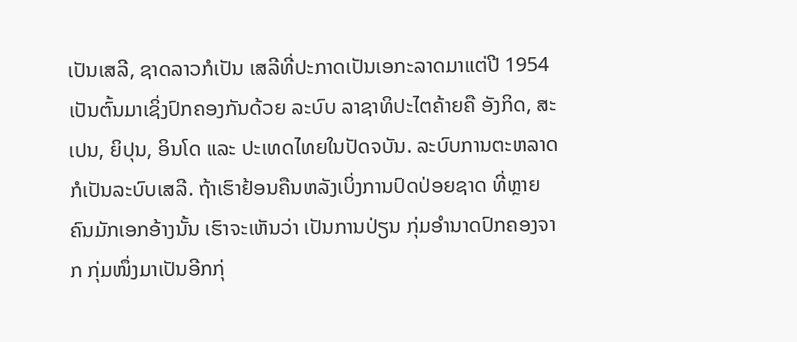ເປັນເສລີ, ຊາດລາວກໍເປັນ ເສລີທີ່ປະກາດເປັນເອກະລາດມາແຕ່ປີ 1954 ເປັນຕົ້ນມາເຊິ່ງປົກຄອງກັນດ້ວຍ ລະບົບ ລາຊາທິປະໄຕຄ້າຍຄື ອັງກິດ, ສະເປນ, ຍິປຸນ, ອິນໂດ ແລະ ປະເທດໄທຍໃນປັດຈບັນ. ລະບົບການຕະຫລາດກໍເປັນລະບົບເສລີ. ຖ້າເຮົາຢ້ອນຄືນຫລັງເບິ່ງການປົດປ່ອຍຊາດ ທີ່ຫຼາຍຄົນມັກເອກອ້າງນັ້ນ ເຮົາຈະເຫັນວ່າ ເປັນການປ່ຽນ ກຸ່ມອໍານາດປົກຄອງຈາກ ກຸ່ມໜຶ່ງມາເປັນອີກກຸ່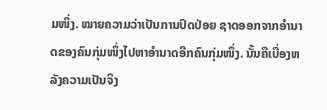ມໜຶ່ງ. ໝາຍຄວາມວ່າເປັນການປົດປ່ອຍ ຊາດອອກຈາກອໍານາດຂອງຄົນກຸ່ມໜຶ່ງໄປຫາອໍານາດອີກຄົນກຸ່ມໜຶ່ງ. ນັ້ນຄືເບື່ອງຫລັງຄວາມເປັນຈິງ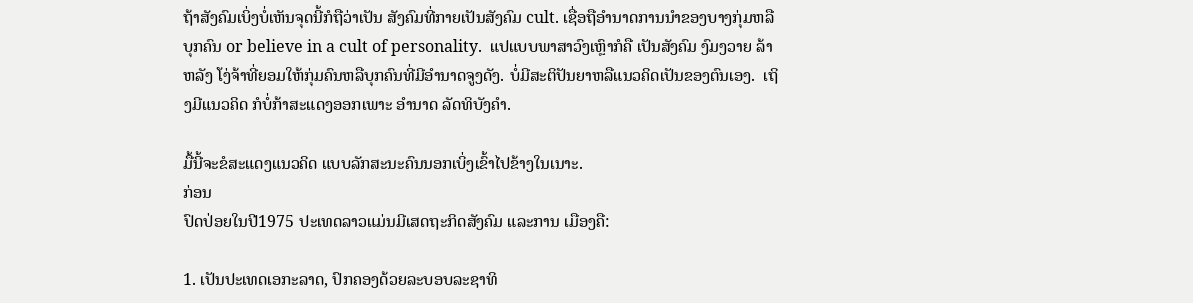ຖ້າສັງຄົມເບິ່ງບໍ່ເຫັນຈຸດນີ້ກໍຖືວ່າເປັນ ສັງຄົມທີ່ກາຍເປັນສັງຄົມ cult. ເຊື່ອຖືອໍານາດການນໍາຂອງບາງກຸ່ມຫລືບຸກຄົນ or believe in a cult of personality.  ແປແບບພາສາວົງເຫຼົາກໍຄື ເປັນສັງຄົມ ງົມງວາຍ ລ້າຫລັງ ໂງ່ຈ້າທີ່ຍອມໃຫ້ກຸ່ມຄົນຫລືບຸກຄົນທີ່ມີອໍານາດຈູງດັງ. ບໍ່ມີສະຕິປັນຍາຫລືແນວຄິດເປັນຂອງຕົນເອງ.  ເຖິງມີແນວຄິດ ກໍບໍ່ກ້າສະແດງອອກເພາະ ອໍານາດ ລັດທິບັງຄໍາ.

ມື້ນີ້ຈະຂໍສະແດງແນວຄິດ ແບບລັກສະນະຄົນນອກເບິ່ງເຂົ້າໄປຂ້າງໃນເນາະ.
ກ່ອນ
ປົດປ່ອຍໃນປີ1975 ປະເທດລາວແມ່ນມີເສດຖະກິດສັງຄົມ ແລະການ ເມືອງຄື:

1. ເປັນປະເທດເອກະລາດ, ປົກຄອງດ້ວຍລະບອບລະຊາທິ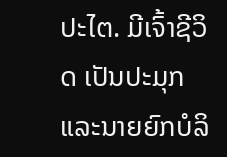ປະໄຕ. ມີເຈົ້າຊີວິດ ເປັນປະມຸກ ແລະນາຍຍົກບໍລິ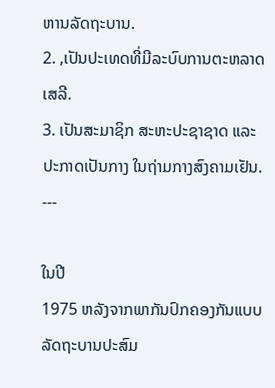ຫານລັດຖະບານ.
2. ,ເປັນປະເທດທີ່ມີລະບົບການຕະຫລາດເສລີ.
3. ເປັນສະມາຊິກ ສະຫະປະຊາຊາດ ແລະປະກາດເປັນກາງ ໃນຖ່າມກາງສົງຄາມເຢັນ.
---

ໃນປີ
1975 ຫລັງຈາກພາກັນປົກຄອງກັນແບບລັດຖະບານປະສົມ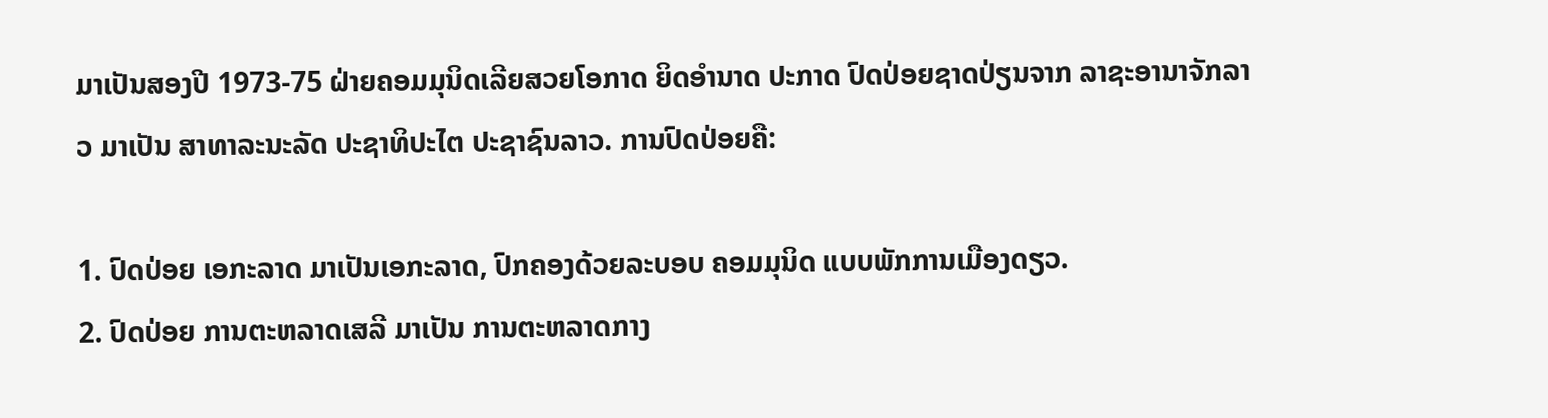ມາເປັນສອງປີ 1973-75 ຝ່າຍຄອມມຸນິດເລີຍສວຍໂອກາດ ຍິດອໍານາດ ປະກາດ ປົດປ່ອຍຊາດປ່ຽນຈາກ ລາຊະອານາຈັກລາວ ມາເປັນ ສາທາລະນະລັດ ປະຊາທິປະໄຕ ປະຊາຊົນລາວ. ການປົດປ່ອຍຄື:

1. ປົດປ່ອຍ ເອກະລາດ ມາເປັນເອກະລາດ, ປົກຄອງດ້ວຍລະບອບ ຄອມມຸນິດ ແບບພັກການເມືອງດຽວ.
2. ປົດປ່ອຍ ການຕະຫລາດເສລີ ມາເປັນ ການຕະຫລາດກາງ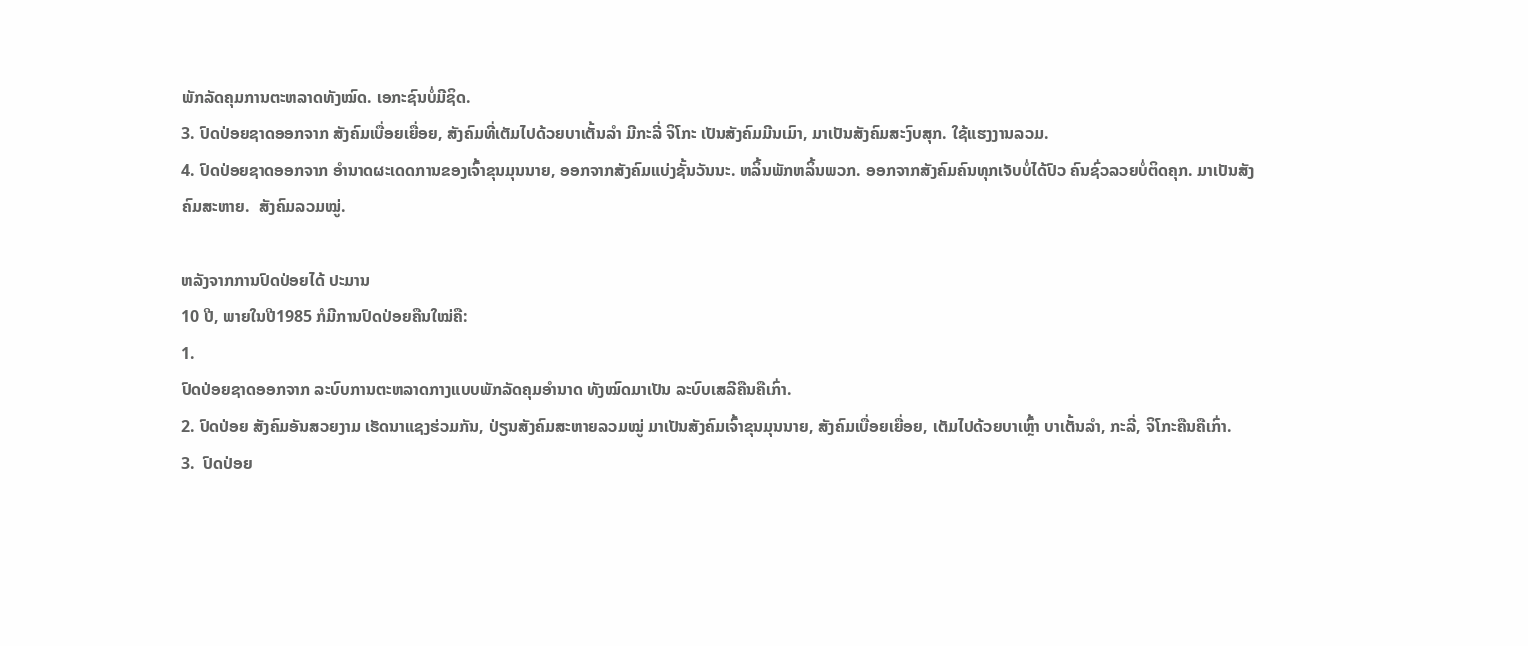ພັກລັດຄຸມການຕະຫລາດທັງໝົດ. ເອກະຊົນບໍ່ມີຊິດ.
3. ປົດປ່ອຍຊາດອອກຈາກ ສັງຄົມເບື່ອຍເຍື່ອຍ, ສັງຄົມທີ່ເຕັມໄປດ້ວຍບາເຕັ້ນລໍາ ມີກະລີ່ ຈິໂກະ ເປັນສັງຄົມມີນເມົາ, ມາເປັນສັງຄົມສະງົບສຸກ. ໃຊ້ແຮງງານລວມ.
4. ປົດປ່ອຍຊາດອອກຈາກ ອໍານາດຜະເດດການຂອງເຈົ້າຂຸນມຸນນາຍ, ອອກຈາກສັງຄົມແບ່ງຊັ້ນວັນນະ. ຫລິ້ນພັກຫລິ້ນພວກ. ອອກຈາກສັງຄົມຄົນທຸກເຈັບບໍ່ໄດ້ປົວ ຄົນຊົ່ວລວຍບໍ່ຕິດຄຸກ. ມາເປັນສັງຄົມສະຫາຍ.  ສັງຄົມລວມໝູ່.

ຫລັງຈາກການປົດປ່ອຍໄດ້ ປະມານ
10 ປີ, ພາຍໃນປີ1985 ກໍມີການປົດປ່ອຍຄືນໃໝ່ຄື:
1.
ປົດປ່ອຍຊາດອອກຈາກ ລະບົບການຕະຫລາດກາງແບບພັກລັດຄຸມອໍານາດ ທັງໝົດມາເປັນ ລະບົບເສລີຄືນຄືເກົ່າ.
2. ປົດປ່ອຍ ສັງຄົມອັນສວຍງາມ ເຮັດນາແຊງຮ່ວມກັນ, ປ່ຽນສັງຄົມສະຫາຍລວມໝູ່ ມາເປັນສັງຄົມເຈົ້າຂຸນມຸນນາຍ, ສັງຄົມເບື່ອຍເຍື່ອຍ, ເຕັມໄປດ້ວຍບາເຫຼົ້າ ບາເຕັ້ນລໍາ, ກະລີ່, ຈິໂກະຄືນຄືເກົ່າ.
3.  ປົດປ່ອຍ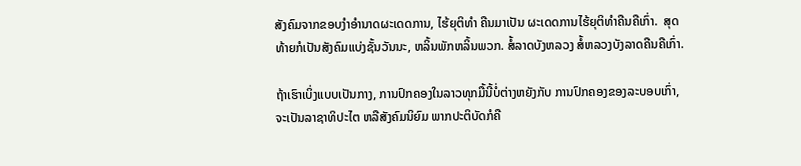ສັງຄົມຈາກຂອບງໍາອໍານາດຜະເດດການ, ໄຮ້ຍຸຕິທໍາ ຄືນມາເປັນ ຜະເດດການໄຮ້ຍຸຕິທໍາຄືນຄືເກົ່າ.  ສຸດທ້າຍກໍເປັນສັງຄົມແບ່ງຊັ້ນວັນນະ, ຫລິ້ນພັກຫລິ້ນພວກ. ສໍ້ລາດບັງຫລວງ ສໍ້ຫລວງບັງລາດຄືນຄືເກົ່າ.

ຖ້າເຮົາເບິ່ງແບບເປັນກາງ, ການປົກຄອງໃນລາວທຸກມື້ນີ້ບໍ່ຕ່າງຫຍັງກັບ ການປົກຄອງຂອງລະບອບເກົ່າ, ຈະເປັນລາຊາທິປະໄຕ ຫລືສັງຄົມນິຍົມ ພາກປະຕິບັດກໍຄື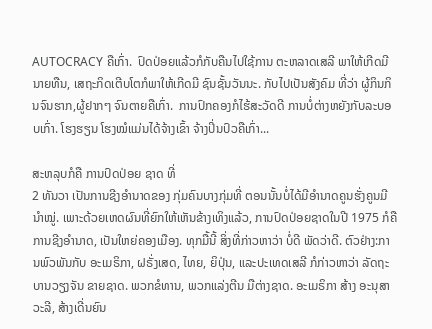AUTOCRACY ຄືເກົ່າ.  ປົດປ່ອຍແລ້ວກໍກັບຄືນໄປໃຊ້ການ ຕະຫລາດເສລີ ພາໃຫ້ເກີດມີນາຍທືນ, ເສຖະກິດເຕີບໂຕກໍພາໃຫ້ເກີດມີ ຊົນຊັ້ນວັນນະ. ກັບໄປເປັນສັງຄົມ ທີ່ວ່າ ຜູ້ກິນກິນຈົນຮາກ,ຜູ້ຢາກໆ ຈົນຕາຍຄືເກົ່າ.  ການປົກຄອງກໍໄຮ້ສະວັດດີ ການບໍ່ຕ່າງຫຍັງກັບລະບອບເກົ່າ. ໂຮງຮຽນ ໂຮງໝໍແມ່ນໄດ້ຈ້າງເຂົ້າ ຈ້າງປິ່ນປົວຄືເກົ່າ...

ສະຫລຸບກໍຄື ການປົດປ່ອຍ ຊາດ ທີ່
2 ທັນວາ ເປັນການຊີງອໍານາດຂອງ ກຸ່ມຄົນບາງກຸ່ມທີ່ ຕອນນັ້ນບໍ່ໄດ້ມີອໍານາດຄູນຮັ່ງຄູນມີນໍາໝູ່. ເພາະດ້ວຍເຫດຜົນທີ່ຍົກໃຫ້ເຫັນຂ້າງເທິງແລ້ວ, ການປົດປ່ອຍຊາດໃນປີ 1975 ກໍຄືການຊີງອໍານາດ, ເປັນໃຫຍ່ຄອງເມືອງ. ທຸກມື້ນີ້ ສິ່ງທີ່ກ່າວຫາວ່າ ບໍ່ດີ ພັດວ່າດີ. ຕົວຢ່າງ:ການພົວພັນກັບ ອະເມຣິກາ, ຝຣັ່ງເສດ, ໄທຍ, ຍິປຸ່ນ, ແລະປະເທດເສລີ ກໍກ່າວຫາວ່າ ລັດຖະບານວຽງຈັນ ຂາຍຊາດ. ພວກຂໍທານ, ພວກແລ່ງຕີນ ມືຕ່າງຊາດ. ອະເມຣິກາ ສ້າງ ອະນຸສາວະລີ, ສ້າງເດີ່ນຍົນ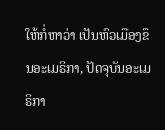ໃຫ້ກໍ່ຫາວ່າ ເປັນຫົວເມືອງຂຶນອະເມຣິກາ, ປັດຈຸບັນອະເມຣິກາ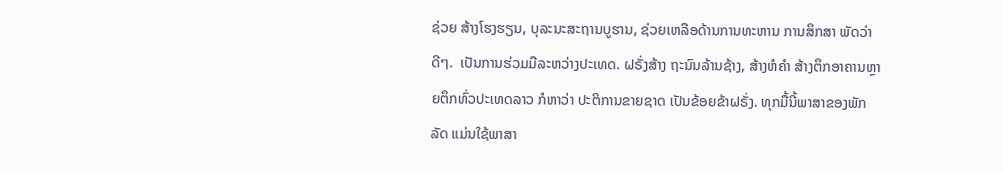ຊ່ວຍ ສ້າງໂຮງຮຽນ, ບຸລະນະສະຖານບູຮານ, ຊ່ວຍເຫລືອດ້ານການທະຫານ ການສຶກສາ ພັດວ່າ ດີໆ.  ເປັນການຮ່ວມມືລະຫວ່າງປະເທດ. ຝຣັ່ງສ້າງ ຖະນົນລ້ານຊ້າງ, ສ້າງຫໍຄໍາ ສ້າງຕຶກອາຄານຫຼາຍຕຶກທົ່ວປະເທດລາວ ກໍຫາວ່າ ປະຕິການຂາຍຊາດ ເປັນຂ້ອຍຂ້າຝຣັ່ງ. ທຸກມື້ນີ້ພາສາຂອງພັກລັດ ແມ່ນໃຊ້ພາສາ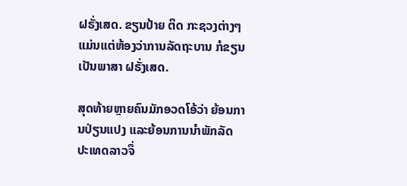ຝຣັ່ງເສດ. ຂຽນປ້າຍ ຕິດ ກະຊວງຕ່າງໆແມ່ນແຕ່ຫ້ອງວ່າການລັດຖະບານ ກໍຂຽນເປັນພາສາ ຝຣັ່ງເສດ.

ສຸດທ້າຍຫຼາຍຄົນມັກອວດໂອ້ວ່າ ຍ້ອນການປ່ຽນແປງ ແລະຍ້ອນການນໍາພັກລັດ ປະເທດລາວຈຶ່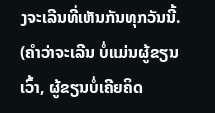ງຈະເລີນທີ່ເຫັນກັນທຸກວັນນີ້.
(ຄໍາວ່າຈະເລີນ ບໍ່ແມ່ນຜູ້ຂຽນເວົ້າ, ຜູ້ຂຽນບໍ່ເຄີຍຄິດ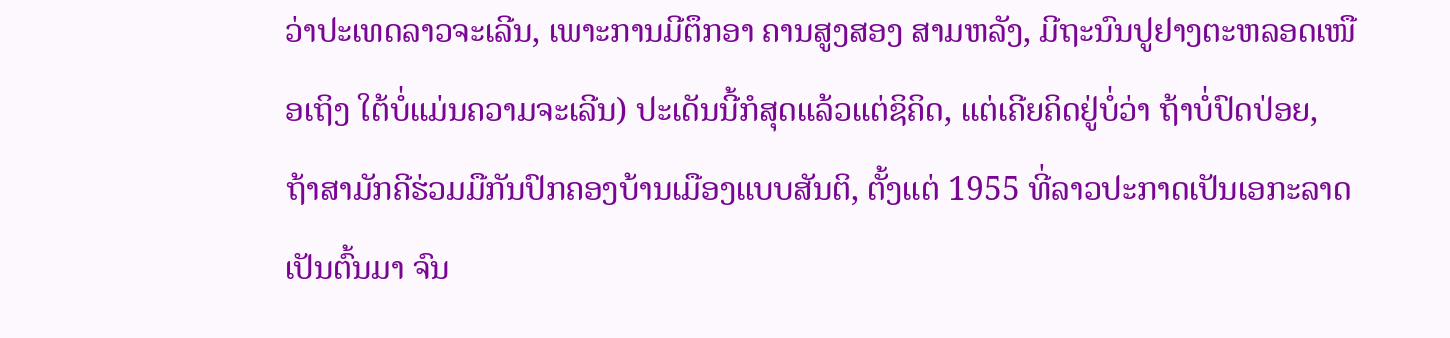ວ່າປະເທດລາວຈະເລີນ, ເພາະການມີຕຶກອາ ຄານສູງສອງ ສາມຫລັງ, ມີຖະນົນປູຢາງຕະຫລອດເໜືອເຖິງ ໃຕ້ບໍ່ແມ່ນຄວາມຈະເລີນ) ປະເດັນນີ້ກໍສຸດແລ້ວແຕ່ຊິຄິດ, ແຕ່ເຄີຍຄິດຢູ່ບໍ່ວ່າ ຖ້າບໍ່ປົດປ່ອຍ, ຖ້າສາມັກຄີຮ່ວມມືກັນປົກຄອງບ້ານເມືອງແບບສັນຕິ, ຕັ້ງແຕ່ 1955 ທີ່ລາວປະກາດເປັນເອກະລາດ ເປັນຕົ້ນມາ ຈົນ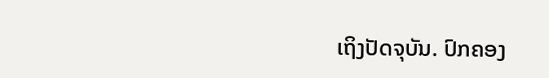ເຖິງປັດຈຸບັນ. ປົກຄອງ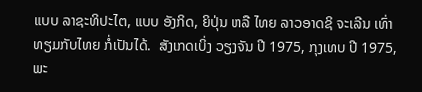ແບບ ລາຊະທິປະໄຕ, ແບບ ອັງກິດ, ຍິປຸ່ນ ຫລື ໄທຍ ລາວອາດຊິ ຈະເລີນ ເທົ່າທຽມກັບໄທຍ ກໍ່ເປັນໄດ້.  ສັງເກດເບິ່ງ ວຽງຈັນ ປີ 1975, ກຸງເທບ ປີ 1975, ພະ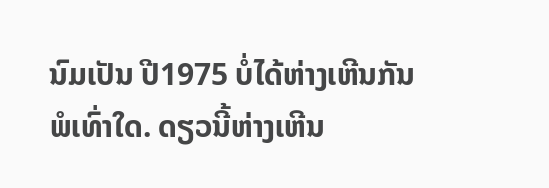ນົມເປັນ ປີ1975 ບໍ່ໄດ້ຫ່າງເຫີນກັນພໍເທົ່າໃດ. ດຽວນີ້ຫ່າງເຫີນ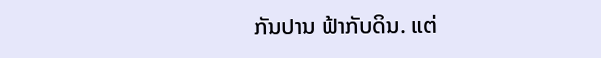ກັນປານ ຟ້າກັບດິນ. ແຕ່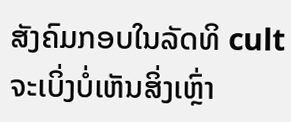ສັງຄົມກອບໃນລັດທິ cult ຈະເບິ່ງບໍ່ເຫັນສິ່ງເຫຼົ່າ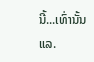ນີ້...ເທົ່ານັ້ນແລ.